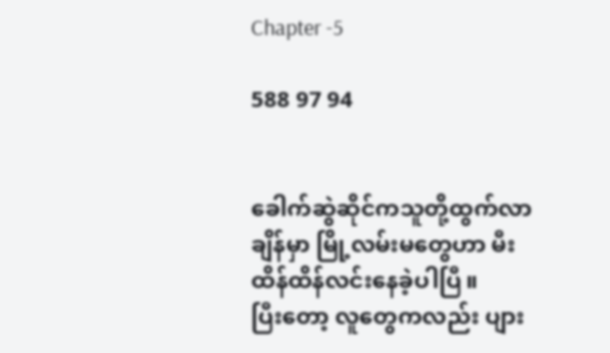Chapter -5

588 97 94


ခေါက်ဆွဲဆိုင်ကသူတို့ထွက်လာချိန်မှာ မြို့လမ်းမတွေဟာ မီးထိန်ထိန်လင်းနေခဲ့ပါပြီ။
ပြီးတော့ လူတွေကလည်း ပျား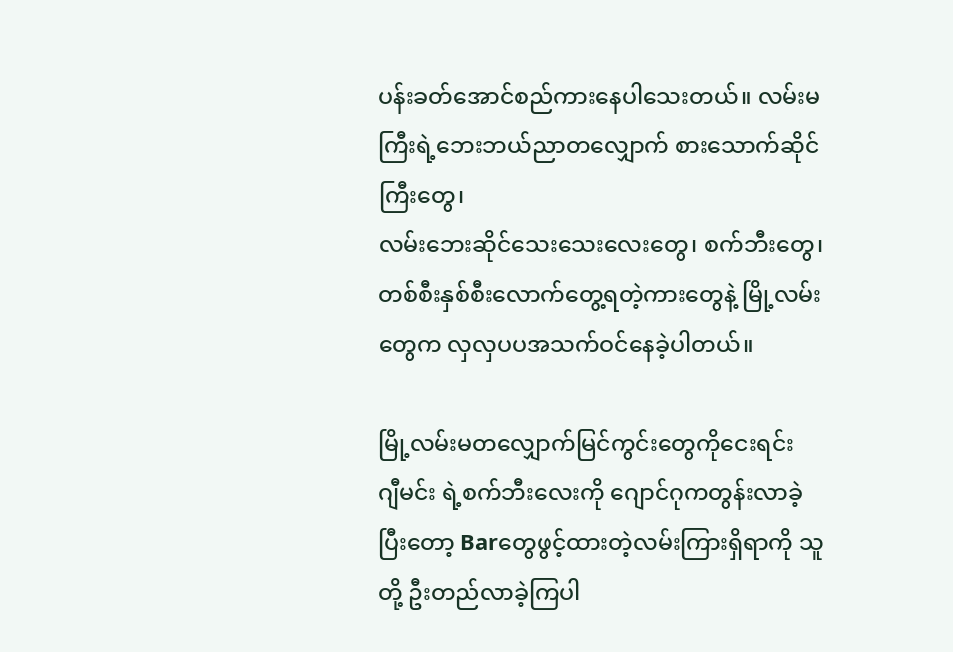ပန်းခတ်အောင်စည်ကားနေပါသေးတယ်။ လမ်းမကြီးရဲ့ဘေးဘယ်ညာတလျှောက် စားသောက်ဆိုင်ကြီးတွေ၊
လမ်းဘေးဆိုင်သေးသေးလေးတွေ၊ စက်ဘီးတွေ၊
တစ်စီးနှစ်စီးလောက်တွေ့ရတဲ့ကားတွေနဲ့ မြို့လမ်းတွေက လှလှပပအသက်ဝင်နေခဲ့ပါတယ်။

မြို့လမ်းမတလျှောက်မြင်ကွင်းတွေကိုငေးရင်း
ဂျီမင်း ရဲ့စက်ဘီးလေးကို ဂျောင်ဂုကတွန်းလာခဲ့ပြီးတော့ Barတွေဖွင့်ထားတဲ့လမ်းကြားရှိရာကို သူတို့ ဦးတည်လာခဲ့ကြပါ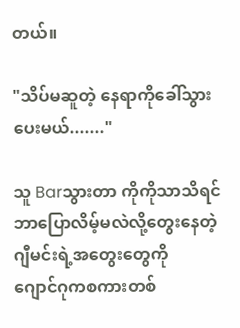တယ်။

"သိပ်မဆူတဲ့ နေရာကိုခေါ်သွားပေးမယ်......."

သူ Barသွားတာ ကိုကိုသာသိရင် ဘာပြောလိမ့်မလဲလို့တွေးနေတဲ့ ဂျီမင်းရဲ့အတွေးတွေကို
ဂျောင်ဂုကစကားတစ်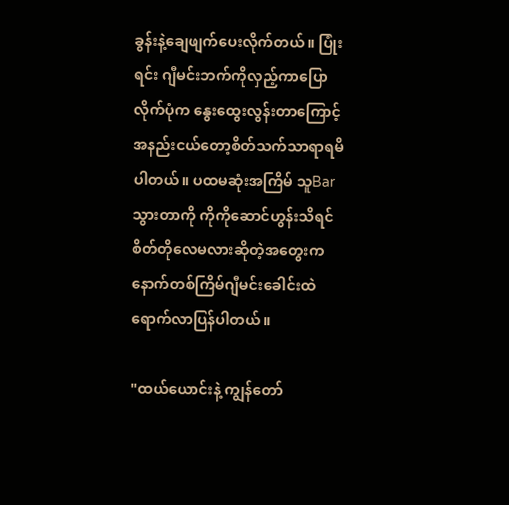ခွန်းနဲ့ချေဖျက်ပေးလိုက်တယ်။ ပြုံးရင်း ဂျီမင်းဘက်ကိုလှည့်ကာပြောလိုက်ပုံက နွေးထွေးလွန်းတာကြောင့် အနည်းငယ်တော့စိတ်သက်သာရာရမိပါတယ်။ ပထမဆုံးအကြိမ် သူBarသွားတာကို ကိုကိုဆောင်ဟွန်းသိရင်စိတ်တိုလေမလားဆိုတဲ့အတွေးက နောက်တစ်ကြိမ်ဂျီမင်းခေါင်းထဲရောက်လာပြန်ပါတယ်။

"ထယ်ယောင်းနဲ့ ကျွန်တော်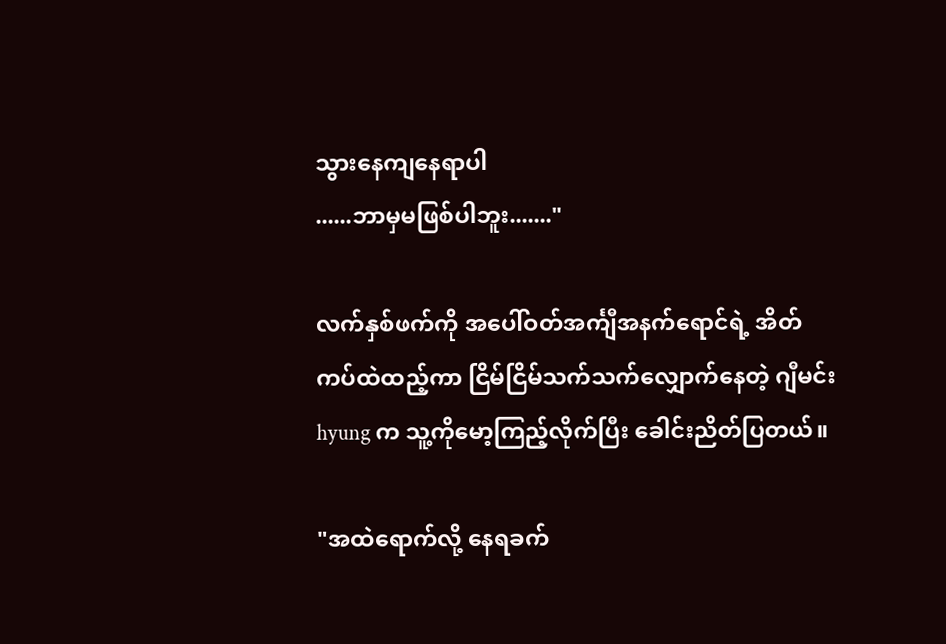သွားနေကျနေရာပါ
......ဘာမှမဖြစ်ပါဘူး......."

လက်နှစ်ဖက်ကို အပေါ်ဝတ်အင်္ကျီအနက်ရောင်ရဲ့ အိတ်ကပ်ထဲထည့်ကာ ငြိမ်ငြိမ်သက်သက်လျှောက်နေတဲ့ ဂျီမင်း hyung က သူ့ကိုမော့ကြည့်လိုက်ပြီး ခေါင်းညိတ်ပြတယ်။

"အထဲရောက်လို့ နေရခက်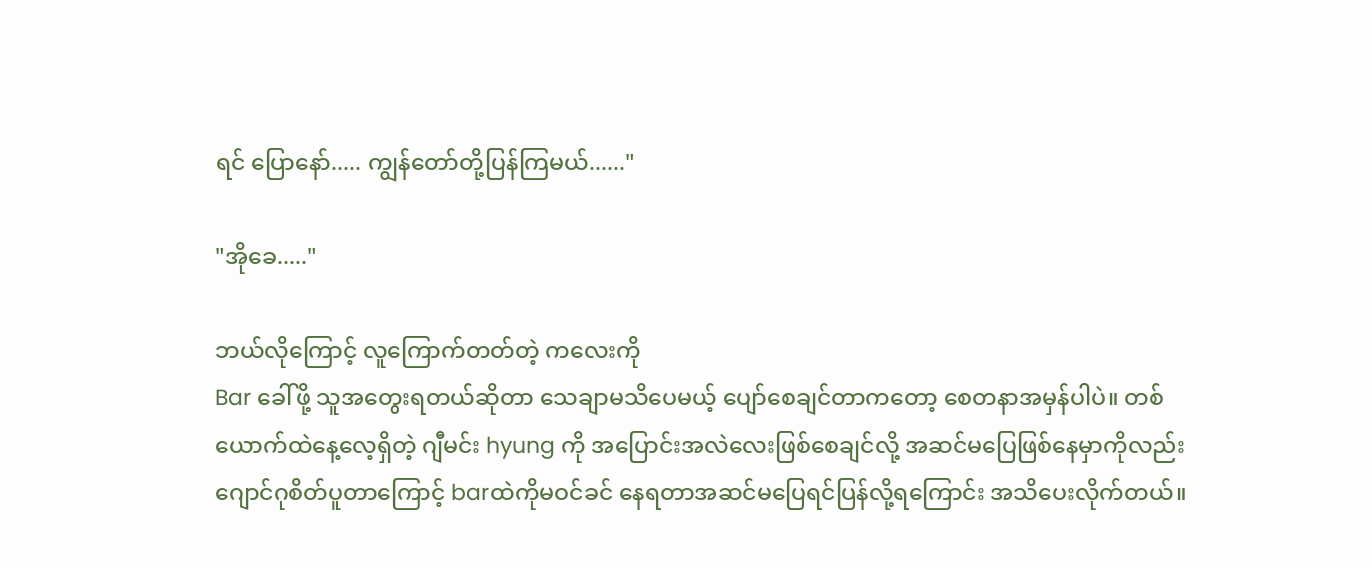ရင် ပြောနော်..... ကျွန်တော်တို့ပြန်ကြမယ်......"

"အိုခေ....."

ဘယ်လိုကြောင့် လူကြောက်တတ်တဲ့ ကလေးကို
Bar ခေါ်ဖို့ သူအတွေးရတယ်ဆိုတာ သေချာမသိပေမယ့် ပျော်စေချင်တာကတော့ စေတနာအမှန်ပါပဲ။ တစ်ယောက်ထဲနေ့လေ့ရှိတဲ့ ဂျီမင်း hyung ကို အပြောင်းအလဲလေးဖြစ်စေချင်လို့ အဆင်မပြေဖြစ်နေမှာကိုလည်းဂျောင်ဂုစိတ်ပူတာကြောင့် barထဲကိုမဝင်ခင် နေရတာအဆင်မပြေရင်ပြန်လို့ရကြောင်း အသိပေးလိုက်တယ်။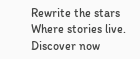Rewrite the stars Where stories live. Discover now